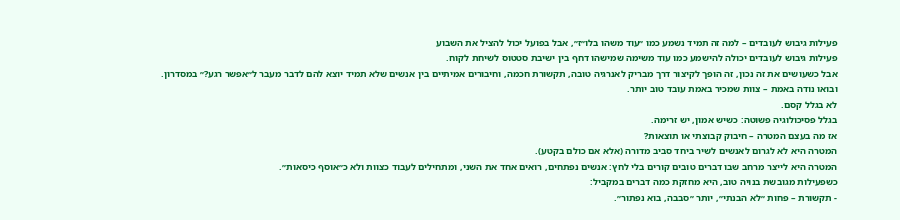פעילות גיבוש לעובדים – למה זה תמיד נשמע כמו ״עוד משהו בלו״ז״, אבל בפועל יכול להציל את השבוע
פעילות גיבוש לעובדים יכולה להישמע כמו עוד משימה שמישהו דחף בין ישיבת סטטוס לשיחת לקוח.
אבל כשעושים את זה נכון, זה הופך לקיצור דרך מבריק לאנרגיה טובה, תקשורת חכמה, וחיבורים אמיתיים בין אנשים שלא תמיד יוצא להם לדבר מעבר ל״אפשר רגע?״ במסדרון.
ובואו נודה באמת – צוות שמכיר באמת עובד טוב יותר.
לא בגלל קסם.
בגלל פסיכולוגיה פשוטה: כשיש אמון, יש זרימה.
אז מה בעצם המטרה – חיבוק קבוצתי או תוצאות?
המטרה היא לא לגרום לאנשים לשיר ביחד סביב מדורה (אלא אם כולם בקטע).
המטרה היא לייצר מרחב שבו דברים טובים קורים בלי לחץ: אנשים נפתחים, רואים אחד את השני, ומתחילים לעבוד כצוות ולא כ״אוסף כיסאות״.
כשפעילות מגובשת בנויה טוב, היא מחזקת כמה דברים במקביל:
- תקשורת – פחות ״לא הבנתי״, יותר ״סבבה, בוא נפתור״.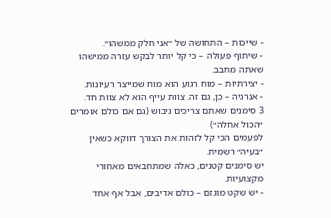- שייכות – התחושה של ״אני חלק ממשהו״.
- שיתוף פעולה – כי קל יותר לבקש עזרה ממישהו שאתה מחבב.
- יצירתיות – מוח רגוע הוא מוח שמייצר רעיונות.
- אנרגיה – כן, גם זה. צוות עייף הוא לא צוות חד.
3 סימנים שאתם צריכים גיבוש (גם אם כולם אומרים ״הכול אחלה״)
לפעמים הכי קל לזהות את הצורך דווקא כשאין ״בעיה״ רשמית.
יש סימנים קטנים, כאלה שמתחבאים מאחורי מקצועיות.
- יש שקט מוגזם – כולם אדיבים, אבל אף אחד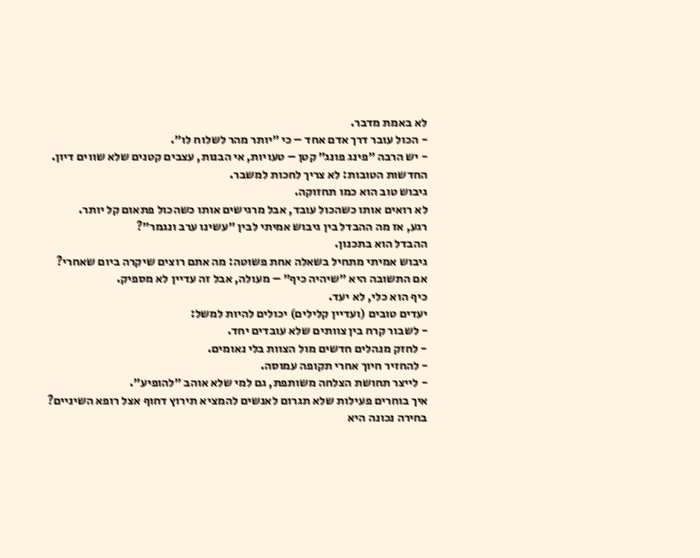לא באמת מדבר.
- הכול עובר דרך אדם אחד – כי ״יותר מהר לשלוח לו״.
- יש הרבה ״פינג פונג״ קטן – טעויות, אי הבנות, עצבים קטנים שלא שווים דיון.
החדשות הטובות: לא צריך לחכות למשבר.
גיבוש טוב הוא כמו תחזוקה.
לא רואים אותו כשהכול עובד, אבל מרגישים אותו כשהכול פתאום קל יותר.
רגע, אז מה ההבדל בין גיבוש אמיתי לבין ״עשינו ערב ונגמר״?
ההבדל הוא בתכנון.
גיבוש אמיתי מתחיל בשאלה אחת פשוטה: מה אתם רוצים שיקרה ביום שאחרי?
אם התשובה היא ״שיהיה כיף״ – מעולה, אבל זה עדיין לא מספיק.
כיף הוא כלי, לא יעד.
יעדים טובים (ועדיין קלילים) יכולים להיות למשל:
- לשבור קרח בין צוותים שלא עובדים יחד.
- לחזק מנהלים חדשים מול הצוות בלי נאומים.
- להחזיר חיוך אחרי תקופה עמוסה.
- לייצר תחושת הצלחה משותפת, גם למי שלא אוהב ״להופיע״.
איך בוחרים פעילות שלא תגרום לאנשים להמציא תירוץ דחוף אצל רופא השיניים?
בחירה נכונה היא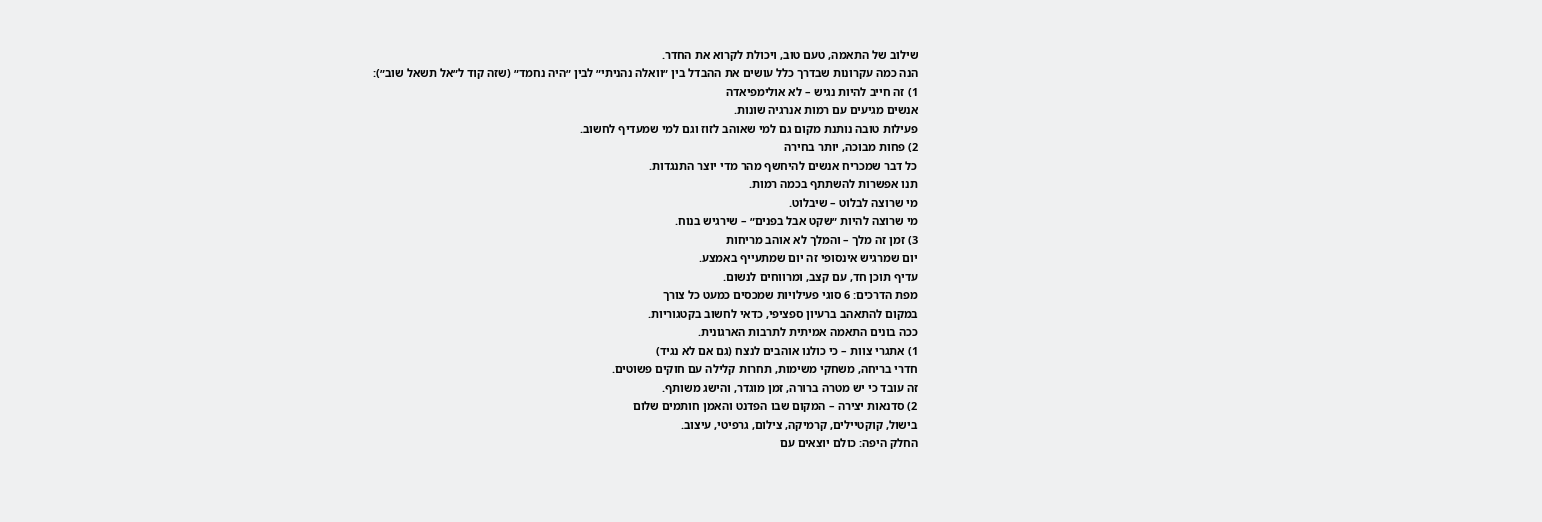שילוב של התאמה, טעם טוב, ויכולת לקרוא את החדר.
הנה כמה עקרונות שבדרך כלל עושים את ההבדל בין ״וואלה נהניתי״ לבין ״היה נחמד״ (שזה קוד ל״אל תשאל שוב״):
1) זה חייב להיות נגיש – לא אולימפיאדה
אנשים מגיעים עם רמות אנרגיה שונות.
פעילות טובה נותנת מקום גם למי שאוהב לזוז וגם למי שמעדיף לחשוב.
2) פחות מבוכה, יותר בחירה
כל דבר שמכריח אנשים להיחשף מהר מדי יוצר התנגדות.
תנו אפשרות להשתתף בכמה רמות.
מי שרוצה לבלוט – שיבלוט.
מי שרוצה להיות ״שקט אבל בפנים״ – שירגיש בנוח.
3) זמן זה מלך – והמלך לא אוהב מריחות
יום שמרגיש אינסופי זה יום שמתעייף באמצע.
עדיף תוכן חד, עם קצב, ומרווחים לנשום.
מפת הדרכים: 6 סוגי פעילויות שמכסים כמעט כל צורך
במקום להתאהב ברעיון ספציפי, כדאי לחשוב בקטגוריות.
ככה בונים התאמה אמיתית לתרבות הארגונית.
1) אתגרי צוות – כי כולנו אוהבים לנצח (גם אם לא נגיד)
חדרי בריחה, משחקי משימות, תחרות קלילה עם חוקים פשוטים.
זה עובד כי יש מטרה ברורה, זמן מוגדר, והישג משותף.
2) סדנאות יצירה – המקום שבו הפדנט והאמן חותמים שלום
בישול, קוקטיילים, קרמיקה, צילום, גרפיטי, עיצוב.
החלק היפה: כולם יוצאים עם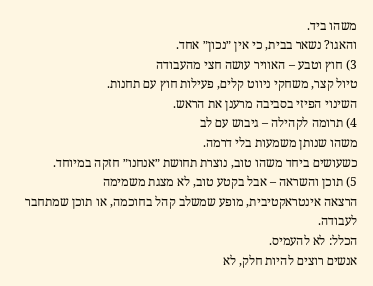משהו ביד.
והאגו? נשאר בבית, כי אין ״נכון״ אחד.
3) חוץ וטבע – האוויר עושה חצי מהעבודה
טיול קצר, משחקי ניווט קלים, פעילות חוץ עם תחנות.
השינוי הפיזי בסביבה מרענן את הראש.
4) תרומה לקהילה – גיבוש עם לב
משהו שנותן משמעות בלי דרמה.
כשעושים ביחד משהו טוב, נוצרת תחושת ״אנחנו״ חזקה במיוחד.
5) תוכן והשראה – אבל בקטע טוב, לא מצגת משמימה
הרצאה אינטראקטיבית, מופע שמשלב קהל בחוכמה, או תוכן שמתחבר לעבודה.
הכלל: לא להעמיס.
אנשים רוצים להיות חלק, לא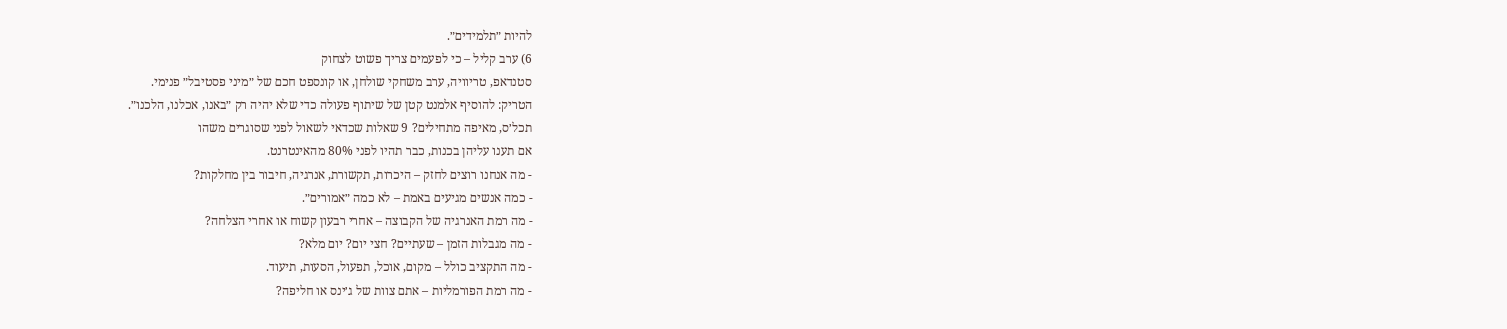להיות ״תלמידים״.
6) ערב קליל – כי לפעמים צריך פשוט לצחוק
סטנדאפ, טריוויה, ערב משחקי שולחן, או קונספט חכם של ״מיני פסטיבל״ פנימי.
הטריק: להוסיף אלמנט קטן של שיתוף פעולה כדי שלא יהיה רק ״באנו, אכלנו, הלכנו״.
תכל׳ס, מאיפה מתחילים? 9 שאלות שכדאי לשאול לפני שסוגרים משהו
אם תענו עליהן בכנות, כבר תהיו לפני 80% מהאינטרנט.
- מה אנחנו רוצים לחזק – היכרות, תקשורת, אנרגיה, חיבור בין מחלקות?
- כמה אנשים מגיעים באמת – לא כמה ״אמורים״.
- מה רמת האנרגיה של הקבוצה – אחרי רבעון קשוח או אחרי הצלחה?
- מה מגבלות הזמן – שעתיים? חצי יום? יום מלא?
- מה התקציב כולל – מקום, אוכל, תפעול, הסעות, תיעוד.
- מה רמת הפורמליות – אתם צוות של ג׳ינס או חליפה?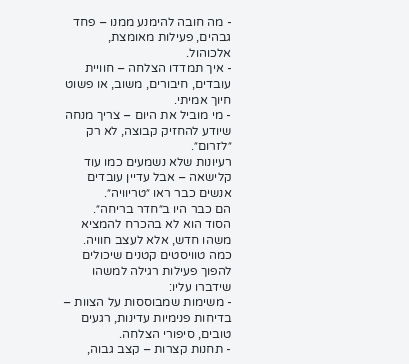- מה חובה להימנע ממנו – פחד גבהים, פעילות מאומצת, אלכוהול.
- איך תמדדו הצלחה – חוויית עובדים, חיבורים, משוב, או פשוט חיוך אמיתי.
- מי מוביל את היום – צריך מנחה שיודע להחזיק קבוצה, לא רק ״לזרום״.
רעיונות שלא נשמעים כמו עוד קלישאה – אבל עדיין עובדים
אנשים כבר ראו ״טריוויה״.
הם כבר היו ב״חדר בריחה״.
הסוד הוא לא בהכרח להמציא משהו חדש, אלא לעצב חוויה.
כמה טוויסטים קטנים שיכולים להפוך פעילות רגילה למשהו שידברו עליו:
- משימות שמבוססות על הצוות – בדיחות פנימיות עדינות, רגעים טובים, סיפורי הצלחה.
- תחנות קצרות – קצב גבוה,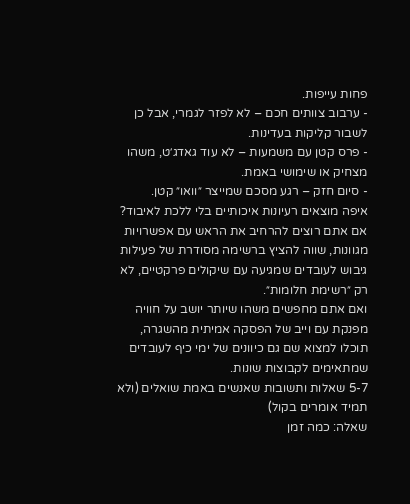פחות עייפות.
- ערבוב צוותים חכם – לא לפזר לגמרי, אבל כן לשבור קליקות בעדינות.
- פרס קטן עם משמעות – לא עוד גאדג׳ט, משהו מצחיק או שימושי באמת.
- סיום חזק – רגע מסכם שמייצר ״וואו״ קטן.
איפה מוצאים רעיונות איכותיים בלי ללכת לאיבוד?
אם אתם רוצים להרחיב את הראש עם אפשרויות מגוונות, שווה להציץ ברשימה מסודרת של פעילות גיבוש לעובדים שמגיעה עם שיקולים פרקטיים, לא רק ״רשימת חלומות״.
ואם אתם מחפשים משהו שיותר יושב על חוויה מפנקת עם וייב של הפסקה אמיתית מהשגרה, תוכלו למצוא שם גם כיוונים של ימי כיף לעובדים שמתאימים לקבוצות שונות.
5-7 שאלות ותשובות שאנשים באמת שואלים (ולא תמיד אומרים בקול)
שאלה: כמה זמן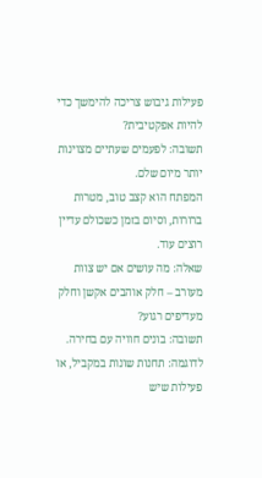פעילות גיבוש צריכה להימשך כדי להיות אפקטיבית?
תשובה: לפעמים שעתיים מצוינות יותר מיום שלם.
המפתח הוא קצב טוב, מטרות ברורות, וסיום בזמן כשכולם עדיין רוצים עוד.
שאלה: מה עושים אם יש צוות מעורב – חלק אוהבים אקשן וחלק מעדיפים רגוע?
תשובה: בונים חוויה עם בחירה.
לדוגמה: תחנות שונות במקביל, או פעילות שיש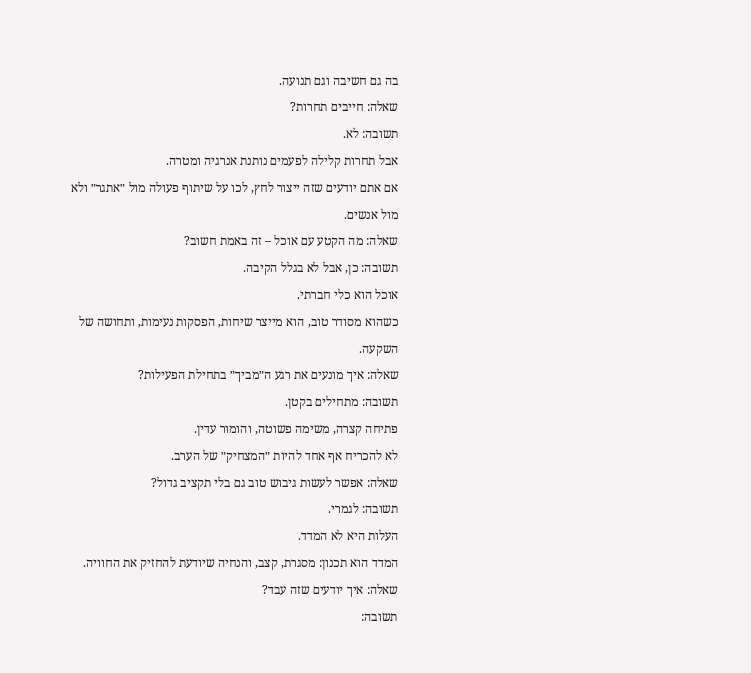בה גם חשיבה וגם תנועה.
שאלה: חייבים תחרות?
תשובה: לא.
אבל תחרות קלילה לפעמים נותנת אנרגיה ומטרה.
אם אתם יודעים שזה ייצור לחץ, לכו על שיתוף פעולה מול ״אתגר״ ולא מול אנשים.
שאלה: מה הקטע עם אוכל – זה באמת חשוב?
תשובה: כן, אבל לא בגלל הקיבה.
אוכל הוא כלי חברתי.
כשהוא מסודר טוב, הוא מייצר שיחות, הפסקות נעימות, ותחושה של השקעה.
שאלה: איך מונעים את רגע ה״מביך״ בתחילת הפעילות?
תשובה: מתחילים בקטן.
פתיחה קצרה, משימה פשוטה, והומור עדין.
לא להכריח אף אחד להיות ״המצחיק״ של הערב.
שאלה: אפשר לעשות גיבוש טוב גם בלי תקציב גדול?
תשובה: לגמרי.
העלות היא לא המדד.
המדד הוא תכנון: מסגרת, קצב, והנחיה שיודעת להחזיק את החוויה.
שאלה: איך יודעים שזה עבד?
תשובה: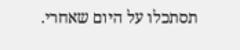תסתכלו על היום שאחרי.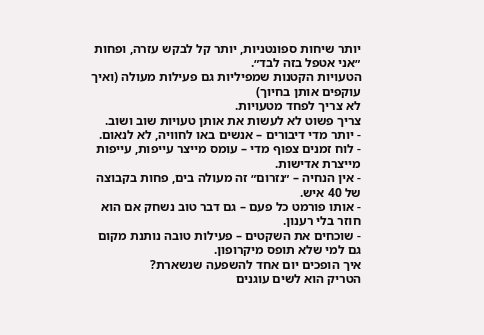יותר שיחות ספונטניות, יותר קל לבקש עזרה, ופחות ״אני אטפל בזה לבד״.
הטעויות הקטנות שמפיליות גם פעילות מעולה (ואיך עוקפים אותן בחיוך)
לא צריך לפחד מטעויות.
צריך פשוט לא לעשות את אותן טעויות שוב ושוב.
- יותר מדי דיבורים – אנשים באו לחוויה, לא לנאום.
- לוח זמנים צפוף מדי – עומס מייצר עייפות, עייפות מייצרת אדישות.
- אין הנחיה – ״נזרום״ זה מעולה בים, פחות בקבוצה של 40 איש.
- אותו פורמט כל פעם – גם דבר טוב נשחק אם הוא חוזר בלי רענון.
- שוכחים את השקטים – פעילות טובה נותנת מקום גם למי שלא תופס מיקרופון.
איך הופכים יום אחד להשפעה שנשארת?
הטריק הוא לשים עוגנים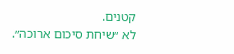קטנים.
לא ״שיחת סיכום ארוכה״.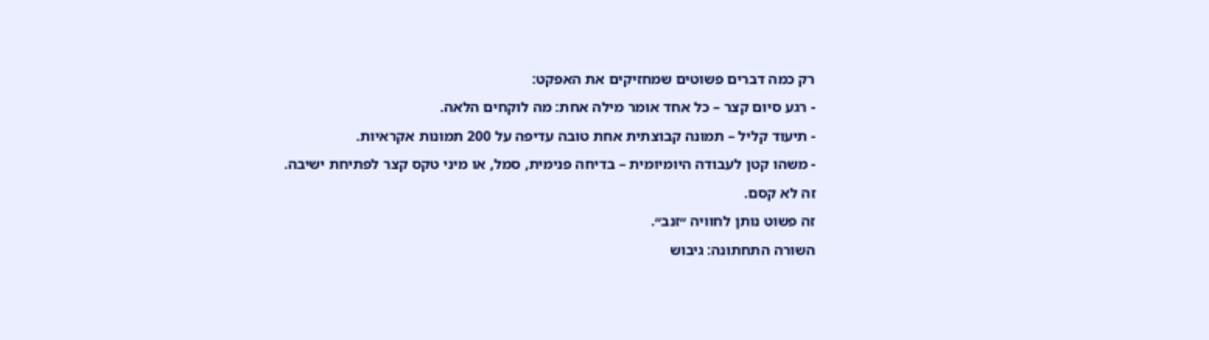רק כמה דברים פשוטים שמחזיקים את האפקט:
- רגע סיום קצר – כל אחד אומר מילה אחת: מה לוקחים הלאה.
- תיעוד קליל – תמונה קבוצתית אחת טובה עדיפה על 200 תמונות אקראיות.
- משהו קטן לעבודה היומיומית – בדיחה פנימית, סמל, או מיני טקס קצר לפתיחת ישיבה.
זה לא קסם.
זה פשוט נותן לחוויה ״זנב״.
השורה התחתונה: גיבוש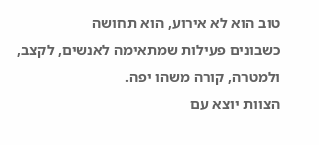טוב הוא לא אירוע, הוא תחושה
כשבונים פעילות שמתאימה לאנשים, לקצב, ולמטרה, קורה משהו יפה.
הצוות יוצא עם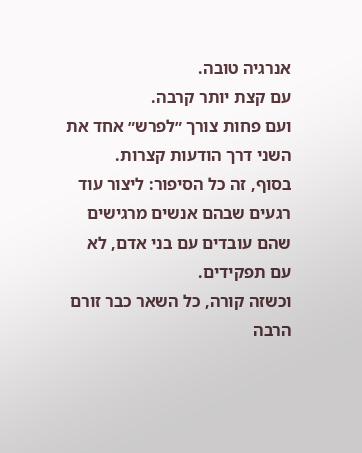אנרגיה טובה.
עם קצת יותר קרבה.
ועם פחות צורך ״לפרש״ אחד את השני דרך הודעות קצרות.
בסוף, זה כל הסיפור: ליצור עוד רגעים שבהם אנשים מרגישים שהם עובדים עם בני אדם, לא עם תפקידים.
וכשזה קורה, כל השאר כבר זורם הרבה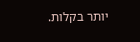יותר בקלות.